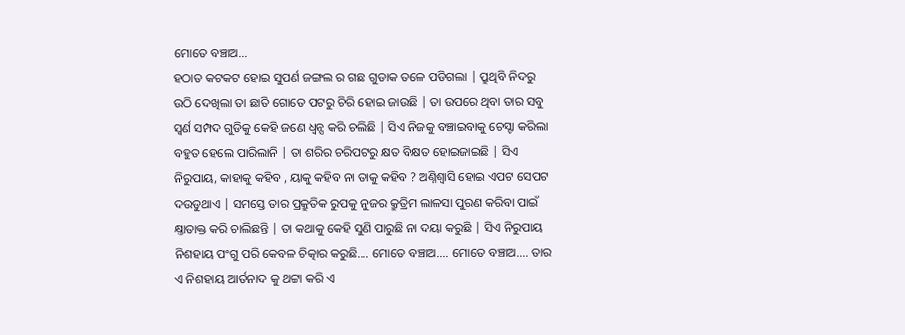ମୋତେ ବଞ୍ଚାଅ...
ହଠାତ କଟକଟ ହୋଇ ସୁପର୍ଣ ଜଙ୍ଗଲ ର ଗଛ ଗୁଡାକ ତଳେ ପଡିଗଲା | ପ୍ରୁଥିବି ନିଦରୁ ଉଠି ଦେଖିଲା ତା ଛାତି ଗୋତେ ପଟରୁ ଚିରି ହୋଇ ଜାଉଛି | ତା ଉପରେ ଥିବା ତାର ସବୁ ସ୍ବର୍ଣ ସମ୍ପଦ ଗୁଡିକୁ କେହି ଜଣେ ଧ୍ବନ୍ସ କରି ଚଲିଛି | ସିଏ ନିଜକୁ ବଞ୍ଚାଇବାକୁ ଚେସ୍ଟା କରିଲା ବହୁତ ହେଲେ ପାରିଲାନି | ତା ଶରିର ଚରିପଟରୁ କ୍ଷତ ବିକ୍ଷତ ହୋଇଜାଇଛି | ସିଏ ନିରୁପାୟ, କାହାକୁ କହିବ , ୟାକୁ କହିବ ନା ତାକୁ କହିବ ? ଅଣ୍ନିଶ୍ବାସି ହୋଇ ଏପଟ ସେପଟ ଦଉଡୁଥାଏ | ସମସ୍ତେ ତାର ପ୍ରକ୍ରୁତିକ ରୁପକୁ ନୁଜର କ୍ରୁତ୍ରିମ ଲାଳସା ପୁରଣ କରିବା ପାଇଁ କ୍ଷ୍ତାତାକ୍ତ କରି ଚାଲିଛନ୍ତି | ତା କଥାକୁ କେହି ସୁଣି ପାରୁଛି ନା ଦୟା କରୁଛି | ସିଏ ନିରୁପାୟ ନିଶହାୟ ପଂଗୁ ପରି କେବଳ ଚିତ୍କାର କରୁଛି.... ମୋତେ ବଞ୍ଚାଅ.... ମୋତେ ବଞ୍ଚାଅ.... ତାର ଏ ନିଶହାୟ ଆର୍ତନାଦ କୁ ଥଟ୍ଟା କରି ଏ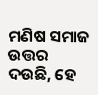ମଣିଷ ସମାଜ ଉତ୍ତର ଦଉଛି, ହେ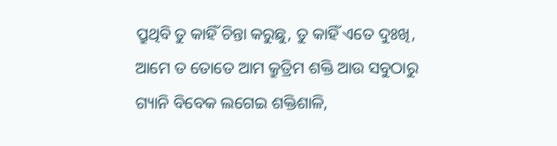ପ୍ରୁଥିବି ତୁ କାହିଁ ଚିନ୍ତା କରୁଛୁ, ତୁ କାହିଁ ଏତେ ଦୁଃଖି, ଆମେ ତ ତୋତେ ଆମ କ୍ରୁତ୍ରିମ ଶକ୍ତି ଆଉ ସବୁଠାରୁ ଗ୍ୟାନି ବିବେକ ଲଗେଇ ଶକ୍ତିଶାଳି,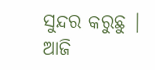ସୁନ୍ଦର କରୁଛୁ | ଆଜି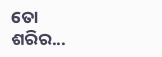ତୋ ଶରିର...